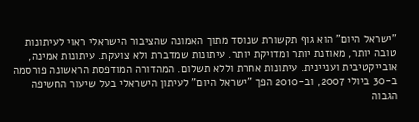"ישראל היום" הוא גוף תקשורת שנוסד מתוך האמונה שהציבור הישראלי ראוי לעיתונות טובה יותר, מאוזנת יותר ומדויקת יותר. עיתונות שמדברת ולא צועקת. עיתונות אמינה, אובייקטיבית ועניינית. עיתונות אחרת וללא תשלום. המהדורה המודפסת הראשונה פורסמה ב-30 ביולי 2007, וב-2010 הפך "ישראל היום" לעיתון הישראלי בעל שיעור החשיפה הגבוה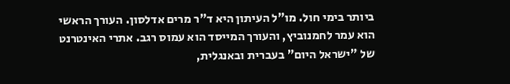ביותר בימי חול. מו"ל העיתון היא ד"ר מרים אדלסון. העורך הראשי הוא עמר לחמנוביץ, והעורך המייסד הוא עמוס רגב. אתרי האינטרנט של "ישראל היום" בעברית ובאנגלית,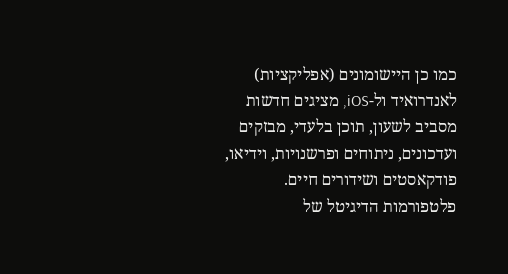כמו כן היישומונים (אפליקציות) לאנדרואיד ול-iOS, מציגים חדשות מסביב לשעון, תוכן בלעדי, מבזקים ועדכונים, ניתוחים ופרשנויות, וידיאו, פודקאסטים ושידורים חיים. פלטפורמות הדיגיטל של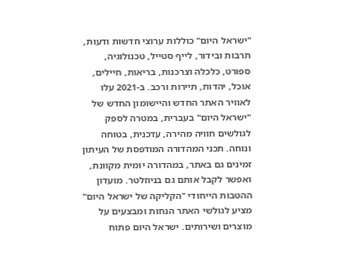"ישראל היום" כוללות ערוצי חדשות ודעות, תרבות ובידור, לייף סטייל, טכנולוגיה, ספורט, כלכלה וצרכנות, בריאות, חיילים, אוכל, יהדות, תיירות ורכב. ב-2021 עלו לאוויר האתר החדש והיישומון החדש של "ישראל היום" בעברית, במטרה לספק לגולשים חוויה מהירה, עדכנית, בטוחה ונוחה. תכני המהדורה המודפסת של העיתון זמינים גם באתר, במהדורה יומית מקוונת, ואפשר לקבל אותם גם בניוזלטר. מועדון ההטבות הייחודי "הקליקה של ישראל היום" מציע לגולשי האתר הנחות ומבצעים על מוצרים ושירותים. ישראל היום פתוח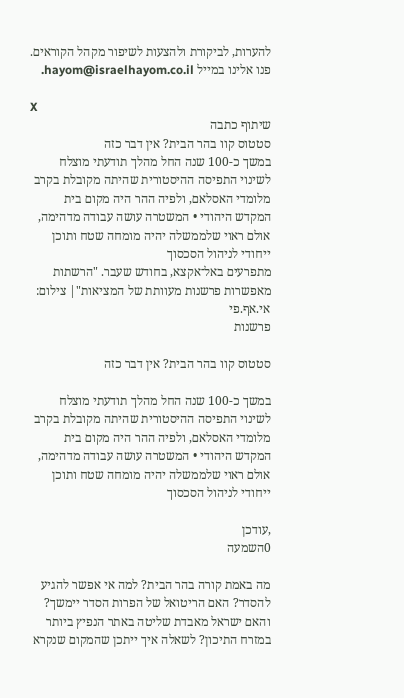להערות, לביקורת ולהצעות לשיפור מקהל הקוראים. פנו אלינו במייל hayom@israelhayom.co.il.

X
שיתוף כתבה
סטטוס קוו בהר הבית? אין דבר כזה
במשך כ-100 שנה החל מהלך תודעתי מוצלח לשינוי התפיסה ההיסטורית שהיתה מקובלת בקרב מלומדי האסלאם, ולפיה ההר היה מקום בית המקדש היהודי • המשטרה עושה עבודה מדהימה, אולם ראוי שלממשלה יהיה מומחה שטח ותוכן ייחודי לניהול הסכסוך
מתפרעים באל־אקצא, בחודש שעבר. "הרשתות מאפשרות פרשנות מעוותת של המציאות"| צילום: אי.אף.פי
פרשנות

סטטוס קוו בהר הבית? אין דבר כזה

במשך כ-100 שנה החל מהלך תודעתי מוצלח לשינוי התפיסה ההיסטורית שהיתה מקובלת בקרב מלומדי האסלאם, ולפיה ההר היה מקום בית המקדש היהודי • המשטרה עושה עבודה מדהימה, אולם ראוי שלממשלה יהיה מומחה שטח ותוכן ייחודי לניהול הסכסוך

,עודכן
0השמעה

מה באמת קורה בהר הבית? למה אי אפשר להגיע להסדר? האם הריטואל של הפרות הסדר יימשך? והאם ישראל מאבדת שליטה באתר הנפיץ ביותר במזרח התיכון? לשאלה איך ייתכן שהמקום שנקרא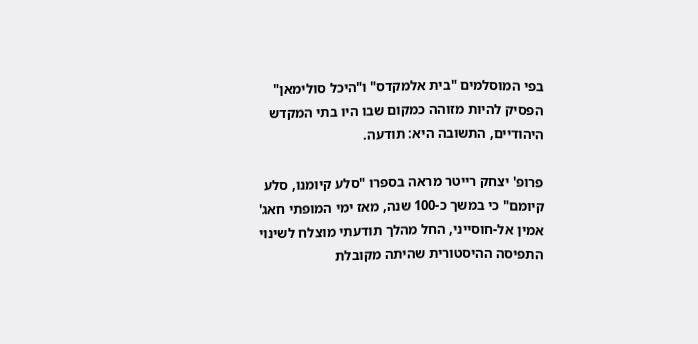בפי המוסלמים "בית אלמקדס" ו"היכל סולימאן" הפסיק להיות מזוהה כמקום שבו היו בתי המקדש היהודיים, התשובה היא: תודעה.

פרופ' יצחק רייטר מראה בספרו "סלע קיומנו, סלע קיומם" כי במשך כ-100 שנה, מאז ימי המופתי חאג' אמין אל-חוסייני, החל מהלך תודעתי מוצלח לשינוי התפיסה ההיסטורית שהיתה מקובלת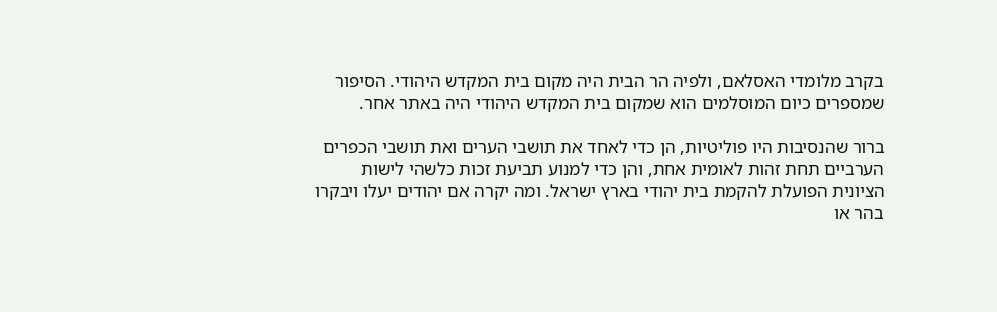בקרב מלומדי האסלאם, ולפיה הר הבית היה מקום בית המקדש היהודי. הסיפור שמספרים כיום המוסלמים הוא שמקום בית המקדש היהודי היה באתר אחר.

ברור שהנסיבות היו פוליטיות, הן כדי לאחד את תושבי הערים ואת תושבי הכפרים הערביים תחת זהות לאומית אחת, והן כדי למנוע תביעת זכות כלשהי לישות הציונית הפועלת להקמת בית יהודי בארץ ישראל. ומה יקרה אם יהודים יעלו ויבקרו בהר או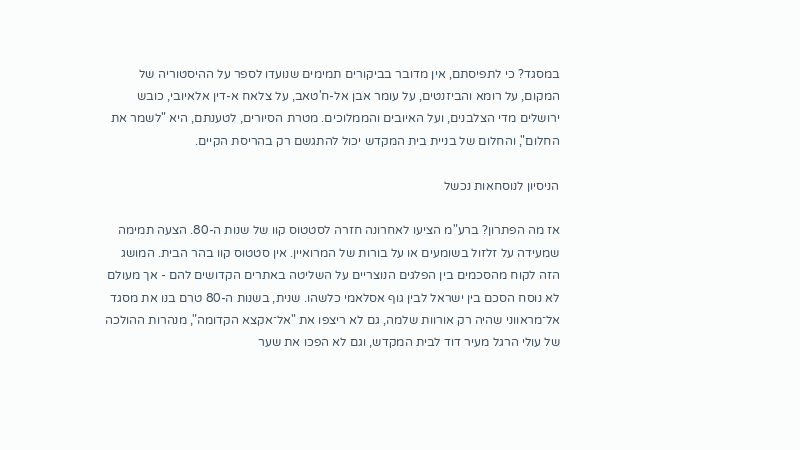במסגד? כי לתפיסתם, אין מדובר בביקורים תמימים שנועדו לספר על ההיסטוריה של המקום, על רומא והביזנטים, על עומר אבן אל-ח'טאב, על צלאח א-דין אלאיובי, כובש ירושלים מדי הצלבנים, ועל האיובים והממלוכים. מטרת הסיורים, לטענתם, היא "לשמר את החלום", והחלום של בניית בית המקדש יכול להתגשם רק בהריסת הקיים.

הניסיון לנוסחאות נכשל

אז מה הפתרון? ברע"מ הציעו לאחרונה חזרה לסטטוס קוו של שנות ה-80. הצעה תמימה שמעידה על זלזול בשומעים או על בורות של המרואיין. אין סטטוס קוו בהר הבית. המושג הזה לקוח מהסכמים בין הפלגים הנוצריים על השליטה באתרים הקדושים להם - אך מעולם לא נוסח הסכם בין ישראל לבין גוף אסלאמי כלשהו. שנית, בשנות ה-80 טרם בנו את מסגד אל־מראווני שהיה רק אורוות שלמה, גם לא ריצפו את "אל־אקצא הקדומה", מנהרות ההולכה של עולי הרגל מעיר דוד לבית המקדש, וגם לא הפכו את שער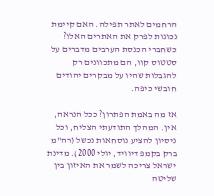הרחמים לאתר תפילה. האם קיימת נכונות לפרק את האתרים האלו? כשחברי הכנסת הערבים מדברים על סטטוס קוו, הם מתכוונים רק להגבלות שהיו על מבקרים יהודים חובשי כיפה.

אז מה באמת הפתרון? ככל הנראה, אין. המהלך התודעתי הצליח, וכל ניסיון להציע נוסחאות נכשל (רה"מ ברק בקמפ דיוויד, יולי 2000). מדינת ישראל צריכה לשמר את האיזון בין שליטה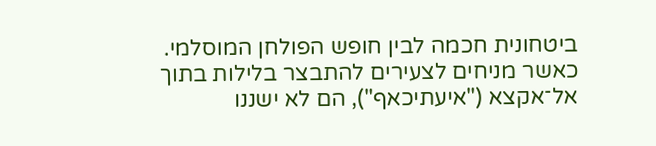ביטחונית חכמה לבין חופש הפולחן המוסלמי. כאשר מניחים לצעירים להתבצר בלילות בתוך אל־אקצא ("איעתיכאף"), הם לא ישננו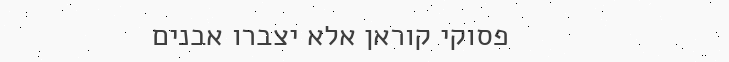פסוקי קוראן אלא יצברו אבנים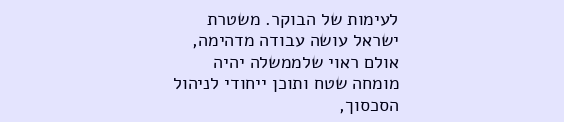לעימות של הבוקר. משטרת ישראל עושה עבודה מדהימה, אולם ראוי שלממשלה יהיה מומחה שטח ותוכן ייחודי לניהול הסכסוך,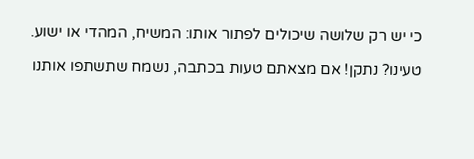כי יש רק שלושה שיכולים לפתור אותו: המשיח, המהדי או ישוע.

טעינו? נתקן! אם מצאתם טעות בכתבה, נשמח שתשתפו אותנו